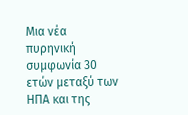Μια νέα πυρηνική συμφωνία 30 ετών μεταξύ των ΗΠΑ και της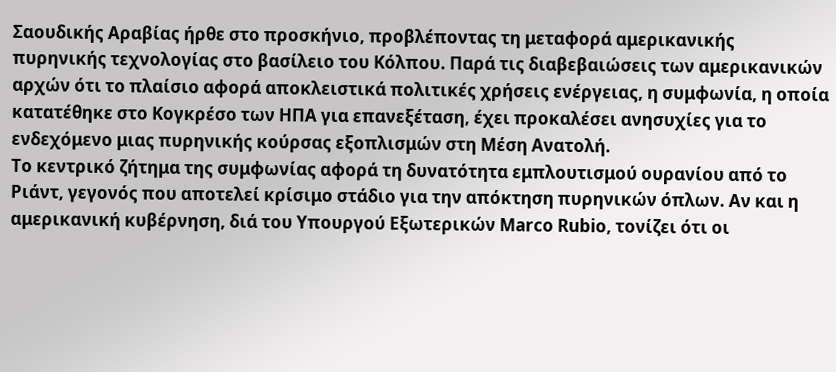Σαουδικής Αραβίας ήρθε στο προσκήνιο, προβλέποντας τη μεταφορά αμερικανικής πυρηνικής τεχνολογίας στο βασίλειο του Κόλπου. Παρά τις διαβεβαιώσεις των αμερικανικών αρχών ότι το πλαίσιο αφορά αποκλειστικά πολιτικές χρήσεις ενέργειας, η συμφωνία, η οποία κατατέθηκε στο Κογκρέσο των ΗΠΑ για επανεξέταση, έχει προκαλέσει ανησυχίες για το ενδεχόμενο μιας πυρηνικής κούρσας εξοπλισμών στη Μέση Ανατολή.
Το κεντρικό ζήτημα της συμφωνίας αφορά τη δυνατότητα εμπλουτισμού ουρανίου από το Ριάντ, γεγονός που αποτελεί κρίσιμο στάδιο για την απόκτηση πυρηνικών όπλων. Αν και η αμερικανική κυβέρνηση, διά του Υπουργού Εξωτερικών Marco Rubio, τονίζει ότι οι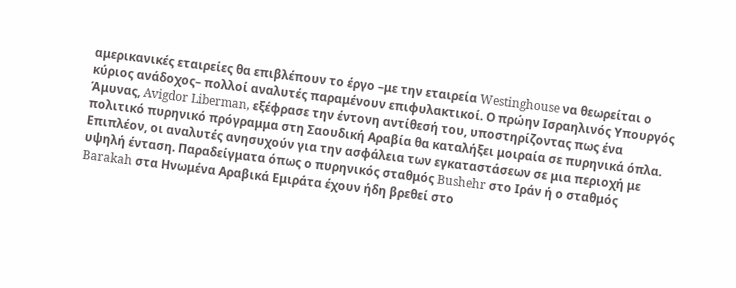αμερικανικές εταιρείες θα επιβλέπουν το έργο –με την εταιρεία Westinghouse να θεωρείται ο κύριος ανάδοχος– πολλοί αναλυτές παραμένουν επιφυλακτικοί. Ο πρώην Ισραηλινός Υπουργός Άμυνας, Avigdor Liberman, εξέφρασε την έντονη αντίθεσή του, υποστηρίζοντας πως ένα πολιτικό πυρηνικό πρόγραμμα στη Σαουδική Αραβία θα καταλήξει μοιραία σε πυρηνικά όπλα.
Επιπλέον, οι αναλυτές ανησυχούν για την ασφάλεια των εγκαταστάσεων σε μια περιοχή με υψηλή ένταση. Παραδείγματα όπως ο πυρηνικός σταθμός Bushehr στο Ιράν ή ο σταθμός Barakah στα Ηνωμένα Αραβικά Εμιράτα έχουν ήδη βρεθεί στο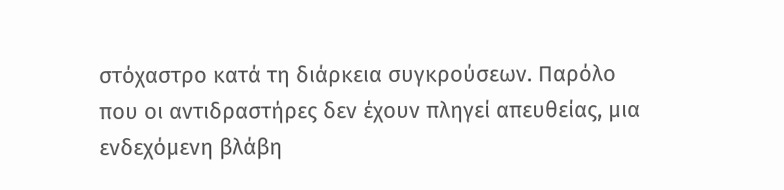στόχαστρο κατά τη διάρκεια συγκρούσεων. Παρόλο που οι αντιδραστήρες δεν έχουν πληγεί απευθείας, μια ενδεχόμενη βλάβη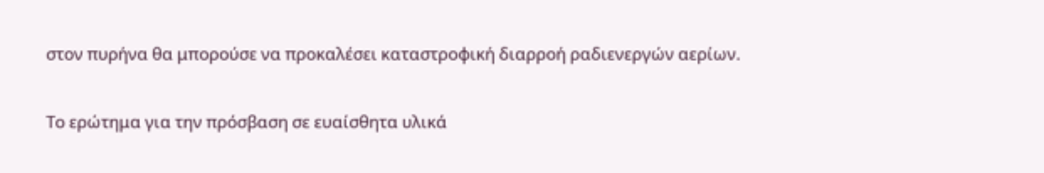στον πυρήνα θα μπορούσε να προκαλέσει καταστροφική διαρροή ραδιενεργών αερίων.

Το ερώτημα για την πρόσβαση σε ευαίσθητα υλικά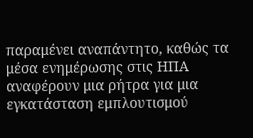παραμένει αναπάντητο, καθώς τα μέσα ενημέρωσης στις ΗΠΑ αναφέρουν μια ρήτρα για μια εγκατάσταση εμπλουτισμού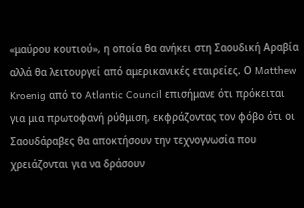«μαύρου κουτιού», η οποία θα ανήκει στη Σαουδική Αραβία αλλά θα λειτουργεί από αμερικανικές εταιρείες. Ο Matthew Kroenig από το Atlantic Council επισήμανε ότι πρόκειται για μια πρωτοφανή ρύθμιση, εκφράζοντας τον φόβο ότι οι Σαουδάραβες θα αποκτήσουν την τεχνογνωσία που χρειάζονται για να δράσουν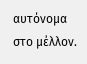αυτόνομα στο μέλλον.